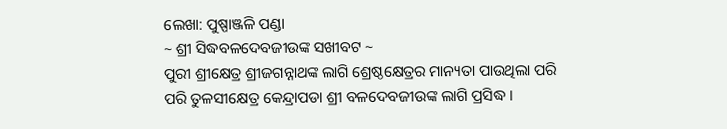ଲେଖା: ପୁଷ୍ପାଞ୍ଜଳି ପଣ୍ଡା
~ ଶ୍ରୀ ସିଦ୍ଧବଳଦେବଜୀଉଙ୍କ ସଖୀବଟ ~
ପୁରୀ ଶ୍ରୀକ୍ଷେତ୍ର ଶ୍ରୀଜଗନ୍ନାଥଙ୍କ ଲାଗି ଶ୍ରେଷ୍ଠକ୍ଷେତ୍ରର ମାନ୍ୟତା ପାଉଥିଲା ପରି ପରି ତୁଳସୀକ୍ଷେତ୍ର କେନ୍ଦ୍ରାପଡା ଶ୍ରୀ ବଳଦେବଜୀଉଙ୍କ ଲାଗି ପ୍ରସିଦ୍ଧ ।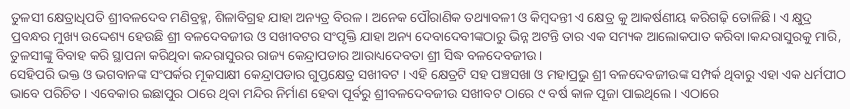ତୁଳସୀ କ୍ଷେତ୍ରାଧିପତି ଶ୍ରୀବଳଦେବ ମଣିବ୍ରହ୍ମ, ଶିଳାବିଗ୍ରହ ଯାହା ଅନ୍ୟତ୍ର ବିରଳ। ଅନେକ ପୌରାଣିକ ତଥ୍ୟାବଳୀ ଓ କିମ୍ବଦନ୍ତୀ ଏ କ୍ଷେତ୍ର କୁ ଆକର୍ଷଣୀୟ କରିଗଢ଼ି ତୋଳିଛି। ଏ କ୍ଷୁଦ୍ର ପ୍ରବନ୍ଧର ମୁଖ୍ୟ ଉଦ୍ଦେଶ୍ୟ ହେଉଛି ଶ୍ରୀ ବଳଦେବଜୀଉ ଓ ସଖୀବଟର ସଂପୃକ୍ତି ଯାହା ଅନ୍ୟ ଦେବାଦେବୀଙ୍କଠାରୁ ଭିନ୍ନ ଅଟନ୍ତି ତାର ଏକ ସମ୍ୟକ ଆଲୋକପାତ କରିବା।କନ୍ଦରାସୁରକୁ ମାରି, ତୁଳସୀଙ୍କୁ ବିବାହ କରି ସ୍ଥାପନା କରିଥିବା କନ୍ଦରାସୁରର ରାଜ୍ୟ କେନ୍ଦ୍ରାପଡାର ଆରାଧ୍ୟଦେବତା ଶ୍ରୀ ସିଦ୍ଧ ବଳଦେବଜୀଉ।
ସେହିପରି ଭକ୍ତ ଓ ଭଗବାନଙ୍କ ସଂପର୍କର ମୂକସାକ୍ଷୀ କେନ୍ଦ୍ରାପଡାର ଗୁପ୍ତକ୍ଷେତ୍ର ସଖୀବଟ । ଏହି କ୍ଷେତ୍ରଟି ସହ ପଞ୍ଚସଖା ଓ ମହାପ୍ରଭୁ ଶ୍ରୀ ବଳଦେବଜୀଉଙ୍କ ସମ୍ପର୍କ ଥିବାରୁ ଏହା ଏକ ଧର୍ମପୀଠ ଭାବେ ପରିଚିତ । ଏବେକାର ଇଛାପୁର ଠାରେ ଥିବା ମନ୍ଦିର ନିର୍ମାଣ ହେବା ପୂର୍ବରୁ ଶ୍ରୀବଳଦେବଜୀଉ ସଖୀବଟ ଠାରେ ୯ ବର୍ଷ କାଳ ପୂଜା ପାଇଥିଲେ । ଏଠାରେ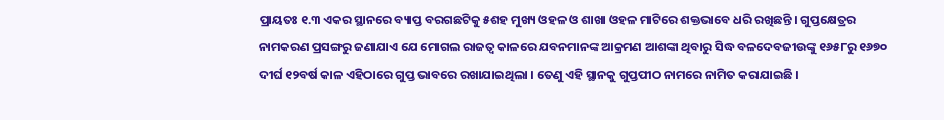ପ୍ରାୟତଃ ୧.୩ ଏକର ସ୍ଥାନରେ ବ୍ୟାପ୍ତ ବରଗଛଟିକୁ ୫ଶହ ମୁଖ୍ୟ ଓହଳ ଓ ଶାଖା ଓହଳ ମାଟିରେ ଶକ୍ତଭାବେ ଧରି ରଖିଛନ୍ତି । ଗୁପ୍ତକ୍ଷେତ୍ରର ନାମକରଣ ପ୍ରସଙ୍ଗରୁ ଜଣାଯାଏ ଯେ ମୋଗଲ ରାଜତ୍ୱ କାଳରେ ଯବନମାନଙ୍କ ଆକ୍ରମଣ ଆଶଙ୍କା ଥିବାରୁ ସିଦ୍ଧ ବଳଦେବଜୀଉଙ୍କୁ ୧୬୫୮ରୁ ୧୬୭୦ ଦୀର୍ଘ ୧୨ବର୍ଷ କାଳ ଏହିଠାରେ ଗୁପ୍ତ ଭାବରେ ରଖାଯାଇଥିଲା । ତେଣୁ ଏହି ସ୍ଥାନକୁ ଗୁପ୍ତପୀଠ ନାମରେ ନାମିତ କରାଯାଇଛି ।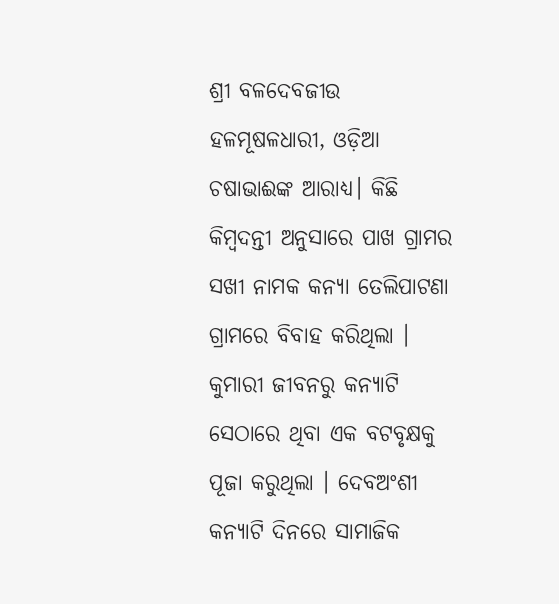ଶ୍ରୀ ବଳଦେବଜୀଉ ହଳମୂଷଳଧାରୀ, ଓଡ଼ିଆ ଚଷାଭାଈଙ୍କ ଆରାଧ୍ୟ। କିଛି କିମ୍ବଦନ୍ତୀ ଅନୁସାରେ ପାଖ ଗ୍ରାମର ସଖୀ ନାମକ କନ୍ୟା ତେଲିପାଟଣା ଗ୍ରାମରେ ବିବାହ କରିଥିଲା । କୁମାରୀ ଜୀବନରୁ କନ୍ୟାଟି ସେଠାରେ ଥିବା ଏକ ବଟବୃକ୍ଷକୁ ପୂଜା କରୁଥିଲା । ଦେବଅଂଶୀ କନ୍ୟାଟି ଦିନରେ ସାମାଜିକ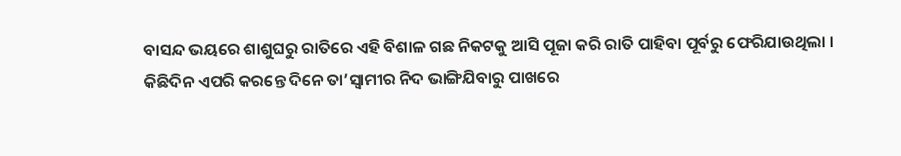ବାସନ୍ଦ ଭୟରେ ଶାଶୁଘରୁ ରାତିରେ ଏହି ବିଶାଳ ଗଛ ନିକଟକୁ ଆସି ପୂଜା କରି ରାତି ପାହିବା ପୂର୍ବରୁ ଫେରିଯାଉଥିଲା । କିଛିଦିନ ଏପରି କରନ୍ତେ ଦିନେ ତା’ସ୍ୱାମୀର ନିଦ ଭାଙ୍ଗିଯିବାରୁ ପାଖରେ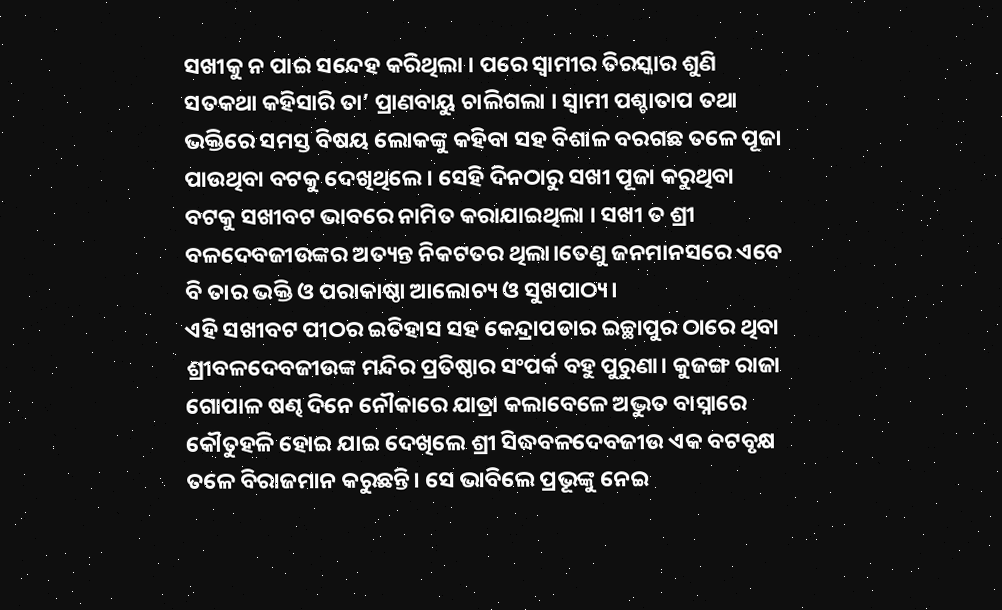ସଖୀକୁ ନ ପାଇ ସନ୍ଦେହ କରିଥିଲା । ପରେ ସ୍ୱାମୀର ତିରସ୍କାର ଶୁଣି ସତକଥା କହିସାରି ତା’ ପ୍ରାଣବାୟୁ ଚାଲିଗଲା । ସ୍ୱାମୀ ପଶ୍ଚାତାପ ତଥା ଭକ୍ତିରେ ସମସ୍ତ ବିଷୟ ଲୋକଙ୍କୁ କହିବା ସହ ବିଶାଳ ବରଗଛ ତଳେ ପୂଜା ପାଉଥିବା ବଟକୁ ଦେଖିଥିଲେ । ସେହି ଦିନଠାରୁ ସଖୀ ପୂଜା କରୁଥିବା ବଟକୁ ସଖୀବଟ ଭାବରେ ନାମିତ କରାଯାଇଥିଲା । ସଖୀ ତ ଶ୍ରୀ ବଳଦେବଜୀଉଙ୍କର ଅତ୍ୟନ୍ତ ନିକଟତର ଥିଲା।ତେଣୁ ଜନମାନସରେ ଏବେ ବି ତାର ଭକ୍ତି ଓ ପରାକାଷ୍ଠା ଆଲୋଚ୍ୟ ଓ ସୁଖପାଠ୍ୟ।
ଏହି ସଖୀବଟ ପୀଠର ଇତିହାସ ସହ କେନ୍ଦ୍ରାପଡାର ଇଚ୍ଛାପୁର ଠାରେ ଥିବା ଶ୍ରୀବଳଦେବଜୀଉଙ୍କ ମନ୍ଦିର ପ୍ରତିଷ୍ଠାର ସଂପର୍କ ବହୁ ପୁରୁଣା। କୁଜଙ୍ଗ ରାଜା ଗୋପାଳ ଷଣ୍ଢ ଦିନେ ନୌକାରେ ଯାତ୍ରା କଲାବେଳେ ଅଦ୍ଭୁତ ବାସ୍ନାରେ କୌତୁହଳି ହୋଇ ଯାଇ ଦେଖିଲେ ଶ୍ରୀ ସିଦ୍ଧବଳଦେବଜୀଉ ଏକ ବଟବୃକ୍ଷ ତଳେ ବିରାଜମାନ କରୁଛନ୍ତି। ସେ ଭାବିଲେ ପ୍ରଭୂଙ୍କୁ ନେଇ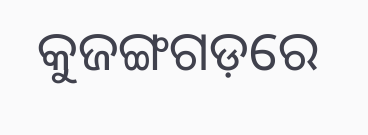କୁଜଙ୍ଗଗଡ଼ରେ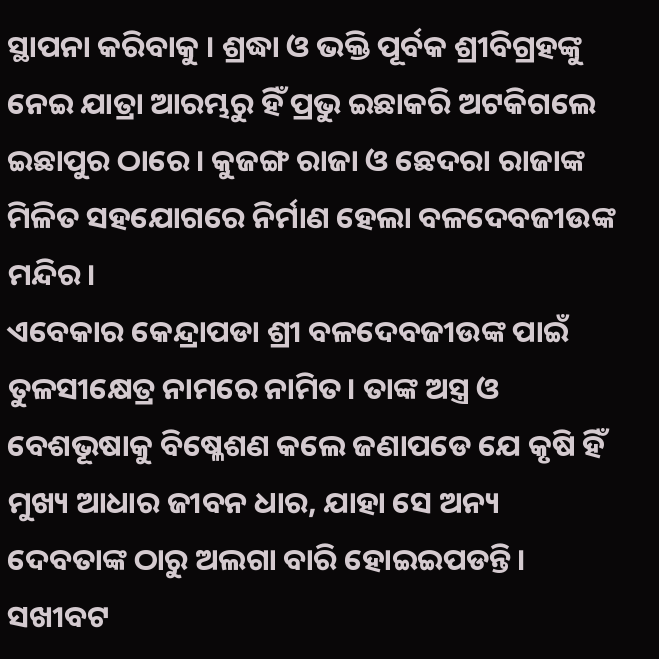ସ୍ଥାପନା କରିବାକୁ । ଶ୍ରଦ୍ଧା ଓ ଭକ୍ତି ପୂର୍ବକ ଶ୍ରୀବିଗ୍ରହଙ୍କୁ ନେଇ ଯାତ୍ରା ଆରମ୍ଭରୁ ହିଁ ପ୍ରଭୁ ଇଛାକରି ଅଟକିଗଲେ ଇଛାପୁର ଠାରେ। କୁଜଙ୍ଗ ରାଜା ଓ ଛେଦରା ରାଜାଙ୍କ ମିଳିତ ସହଯୋଗରେ ନିର୍ମାଣ ହେଲା ବଳଦେବଜୀଉଙ୍କ ମନ୍ଦିର।
ଏବେକାର କେନ୍ଦ୍ରାପଡା ଶ୍ରୀ ବଳଦେବଜୀଉଙ୍କ ପାଇଁ ତୁଳସୀକ୍ଷେତ୍ର ନାମରେ ନାମିତ। ତାଙ୍କ ଅସ୍ତ୍ର ଓ ବେଶଭୂଷାକୁ ବିଷ୍ଳେଶଣ କଲେ ଜଣାପଡେ ଯେ କୃଷି ହିଁ ମୁଖ୍ୟ ଆଧାର ଜୀବନ ଧାର, ଯାହା ସେ ଅନ୍ୟ ଦେବତାଙ୍କ ଠାରୁ ଅଲଗା ବାରି ହୋଇଇପଡନ୍ତି। ସଖୀବଟ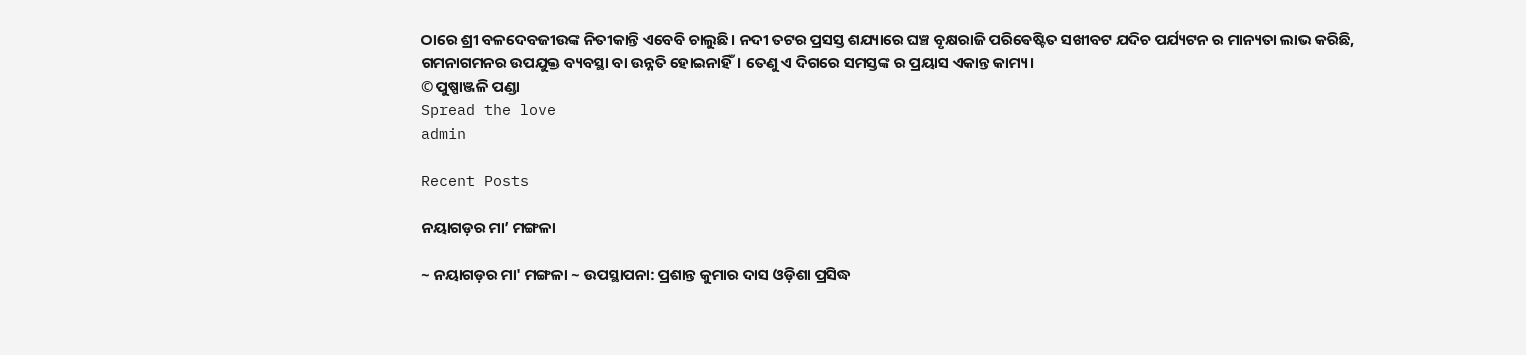ଠାରେ ଶ୍ରୀ ବଳଦେବଜୀଉଙ୍କ ନିତୀକାନ୍ତି ଏବେବି ଚାଲୁଛି। ନଦୀ ତଟର ପ୍ରସସ୍ତ ଶଯ୍ୟାରେ ଘଞ୍ଚ ବୃକ୍ଷରାଜି ପରିଵେଷ୍ଟିତ ସଖୀବଟ ଯଦିଚ ପର୍ଯ୍ୟଟନ ର ମାନ୍ୟତା ଲାଭ କରିଛି, ଗମନାଗମନର ଉପଯୁକ୍ତ ବ୍ୟବସ୍ଥା ବା ଉନ୍ନତି ହୋଇନାହିଁ। ତେଣୁ ଏ ଦିଗରେ ସମସ୍ତଙ୍କ ର ପ୍ରୟାସ ଏକାନ୍ତ କାମ୍ୟ।
© ପୁଷ୍ପାଞ୍ଜଳି ପଣ୍ଡା
Spread the love
admin

Recent Posts

ନୟାଗଡ଼ର ମା’ ମଙ୍ଗଳା

~ ନୟାଗଡ଼ର ମା' ମଙ୍ଗଳା ~ ଉପସ୍ଥାପନା: ପ୍ରଶାନ୍ତ କୁମାର ଦାସ ଓଡ଼ିଶା ପ୍ରସିଦ୍ଧ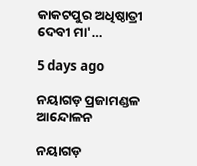କାକଟପୁର ଅଧିଷ୍ଠାତ୍ରୀ ଦେବୀ ମା'…

5 days ago

ନୟାଗଡ଼ ପ୍ରଜାମଣ୍ଡଳ ଆନ୍ଦୋଳନ

ନୟାଗଡ଼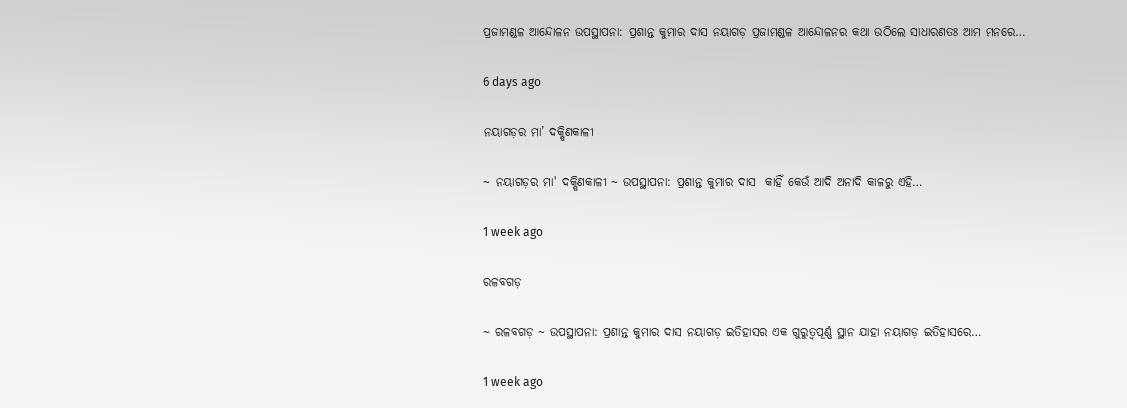ପ୍ରଜାମଣ୍ଡଳ ଆନ୍ଦୋଳନ ଉପସ୍ଥାପନା: ପ୍ରଶାନ୍ତ କୁମାର ଦାସ ନୟାଗଡ଼ ପ୍ରଜାମଣ୍ଡଳ ଆନ୍ଦୋଳନର କଥା ଉଠିଲେ ସାଧାରଣତଃ ଆମ ମନରେ…

6 days ago

ନୟାଗଡ଼ର ମା’ ଦକ୍ଷିଣକାଳୀ

~ ନୟାଗଡ଼ର ମା' ଦକ୍ଷିଣକାଳୀ ~ ଉପସ୍ଥାପନା: ପ୍ରଶାନ୍ତ କୁମାର ଦାସ  କାହିଁ କେଉଁ ଆଦି ଅନାଦି କାଳରୁ ଏହି…

1 week ago

ରଳବଗଡ଼

~ ରଳବଗଡ଼ ~ ଉପସ୍ଥାପନା: ପ୍ରଶାନ୍ତ କୁମାର ଦାସ ନୟାଗଡ଼ ଇତିହାସର ଏକ ଗୁରୁତ୍ୱପୂର୍ଣ୍ଣ ସ୍ଥାନ ଯାହା ନୟାଗଡ଼ ଇତିହାସରେ…

1 week ago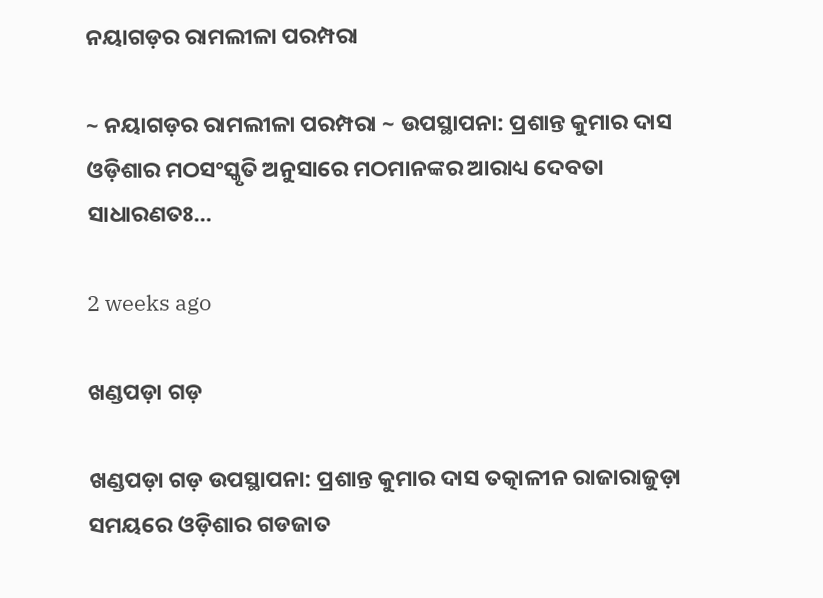ନୟାଗଡ଼ର ରାମଲୀଳା ପରମ୍ପରା

~ ନୟାଗଡ଼ର ରାମଲୀଳା ପରମ୍ପରା ~ ଉପସ୍ଥାପନା: ପ୍ରଶାନ୍ତ କୁମାର ଦାସ ଓଡ଼ିଶାର ମଠସଂସ୍କୃତି ଅନୁସାରେ ମଠମାନଙ୍କର ଆରାଧ୍ୟ ଦେବତା ସାଧାରଣତଃ…

2 weeks ago

ଖଣ୍ଡପଡ଼ା ଗଡ଼

ଖଣ୍ଡପଡ଼ା ଗଡ଼ ଉପସ୍ଥାପନା: ପ୍ରଶାନ୍ତ କୁମାର ଦାସ ତତ୍କାଳୀନ ରାଜାରାଜୁଡ଼ା ସମୟରେ ଓଡ଼ିଶାର ଗଡଜାତ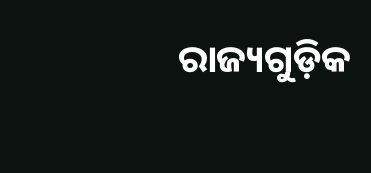ରାଜ୍ୟଗୁଡ଼ିକ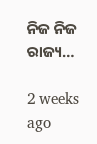ନିଜ ନିଜ ରାଜ୍ୟ…

2 weeks ago